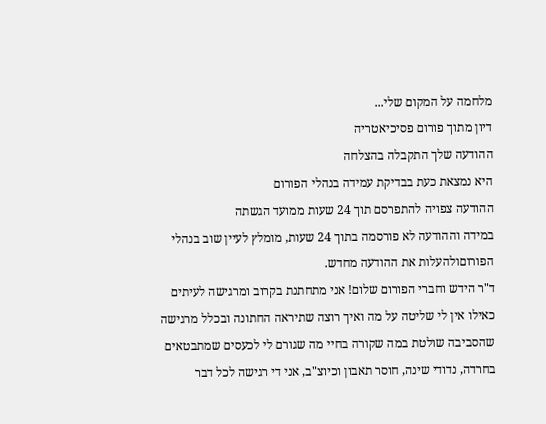מלחמה על המקום שלי...
דיון מתוך פורום פסיכיאטריה
ההודעה שלך התקבלה בהצלחה
היא נמצאת כעת בבדיקת עמידה בנהלי הפורום
ההודעה צפויה להתפרסם תוך 24 שעות ממועד הגשתה
במידה וההודעה לא פורסמה בתוך 24 שעות, מומלץ לעיין שוב בנהלי הפורוםולהעלות את ההודעה מחדש.
ד"ר הידש וחברי הפורום שלום! אני מתחתנת בקרוב ומרגישה לעיתים כאילו אין לי שליטה על מה ואיך רוצה שתיראה החתונה ובכלל מרגישה שהסביבה שולטת במה שקורה בחיי מה שגורם לי לכעסים שמתבטאים בחרדה, נדודי שינה, חוסר תאבון וכיוצ"ב, אני די רגישה לכל דבר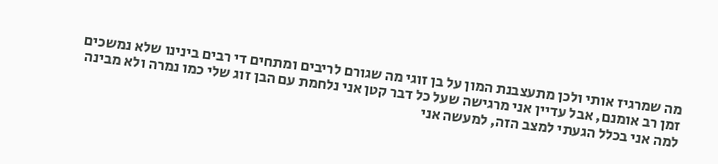מה שמרגיז אותי ולכן מתעצבנת המון על בן זוגי מה שגורם לריבים ומתחים די רבים בינינו שלא נמשכים זמן רב אומנם, אבל עדיין אני מרגישה שעל כל דבר קטן אני נלחמת עם הבן זוג שלי כמו נמרה ולא מבינה למה אני בכלל הגעתי למצב הזה, למעשה אני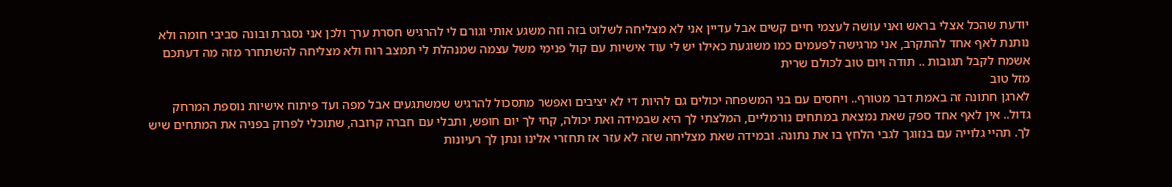יודעת שהכל אצלי בראש ואני עושה לעצמי חיים קשים אבל עדיין אני לא מצליחה לשלוט בזה וזה משגע אותי וגורם לי להרגיש חסרת ערך ולכן אני נסגרת ובונה סביבי חומה ולא נותנת לאף אחד להתקרב, אני מרגישה לפעמים כמו משוגעת כאילו יש לי עוד אישיות עם קול פנימי משל עצמה שמנהלת לי תמצב רוח ולא מצליחה להשתחרר מזה מה דעתכם אשמח לקבל תגובות .. תודה ויום טוב לכולם שרית
מזל טוב
לארגן חתונה זה באמת דבר מטורף.. ויחסים עם בני המשפחה יכולים גם להיות די לא יציבים ואפשר מתסכול להרגיש שמשתגעים אבל מפה ועד פיתוח אישיות נוספת המרחק גדול.. אין לאף אחד ספק שאת נמצאת במתחים נורמליים, המלצתי לך היא שבמידה ואת יכולה, קחי לך יום חופש, ותבלי עם חברה קרובה, שתוכלי לפרוק בפניה את המתחים שיש לך. תהיי גלוייה עם בנזוגך לגבי הלחץ בו את נתונה. ובמידה שאת מצליחה שזה לא עזר אז תחזרי אלינו ונתן לך רעיונות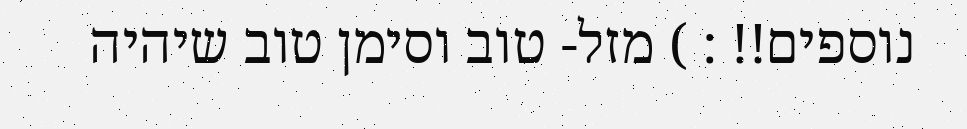נוספים!! : ) מזל- טוב וסימן טוב שיהיה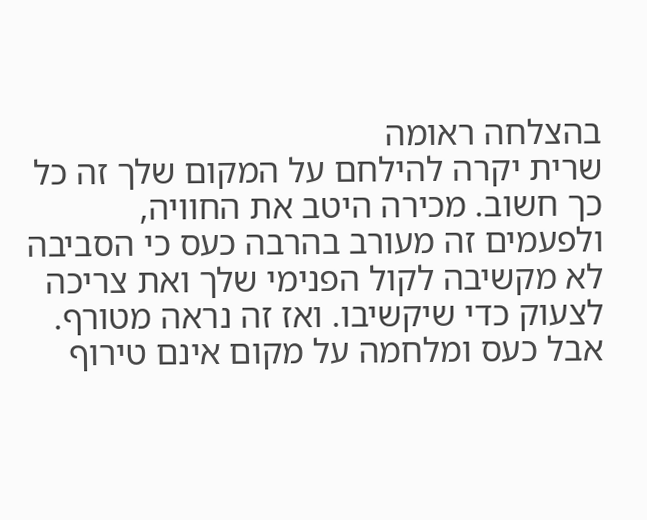בהצלחה ראומה
שרית יקרה להילחם על המקום שלך זה כל כך חשוב. מכירה היטב את החוויה, ולפעמים זה מעורב בהרבה כעס כי הסביבה לא מקשיבה לקול הפנימי שלך ואת צריכה לצעוק כדי שיקשיבו. ואז זה נראה מטורף. אבל כעס ומלחמה על מקום אינם טירוף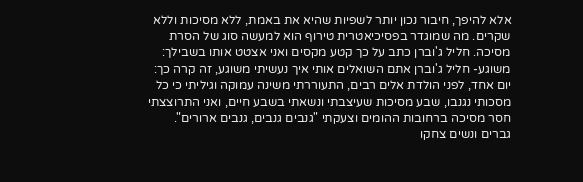אלא להיפך, חיבור נכון יותר לשפיות שהיא את באמת, ללא מסיכות וללא שקרים. מה שמוגדר בפסיכיאטרית טירוף הוא למעשה סוג של הסרת מסיכה. חליל ג'וברן כתב על כך קטע מקסים ואני אצטט אותו בשבילך: משוגע- חליל ג'וברן אתם השואלים אותי איך נעשיתי משוגע, זה קרה כך: יום אחד, לפני הולדת אלים רבים, התעוררתי משינה עמוקה וגיליתי כי כל מסכותי נגנבו, שבע מסיכות שעיצבתי ונשאתי בשבע חיים, ואני התרוצצתי חסר מסיכה ברחובות ההומים וצעקתי "גנבים גנבים, גנבים ארורים". גברים ונשים צחקו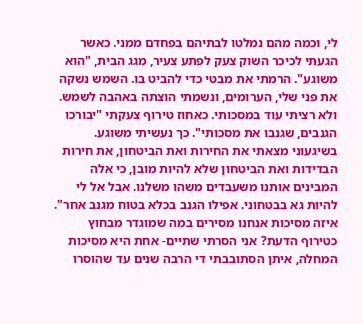לי, וכמה מהם נמלטו לבתיהם בפחדם ממני. כאשר הגעתי לכיכר השוק צעק לפתע צעיר, מגג הבית, "הוא משוגע". הרמתי את מבטי כדי להביט בו. השמש נשקה את פני שלי, הערומים, ונשמתי הוצתה באהבה לשמש. ולא רציתי עוד במסכותי. כאחוז טירוף צעקתי "יבורכו הגנבים, שגנבו את מסכותי". כך נעשיתי משוגע. בשיגעוני מצאתי את החירות ואת הביטחון, את חירות הבדידות ואת הביטחון שלא להיות מובן, כי אלה המבינים אותנו משעבדים משהו משלנו. אבל אל לי להיות גא בבטחוני. אפילו הגנב בכלא בטוח מגנב אחר". איזה מסיכות אנחנו מסירים במה שמוגדר מבחוץ כטירוף הדעת? אני הסרתי שתיים- אחת היא מסיכות המחלה, איתן הסתובבתי די הרבה שנים עד שהוסרו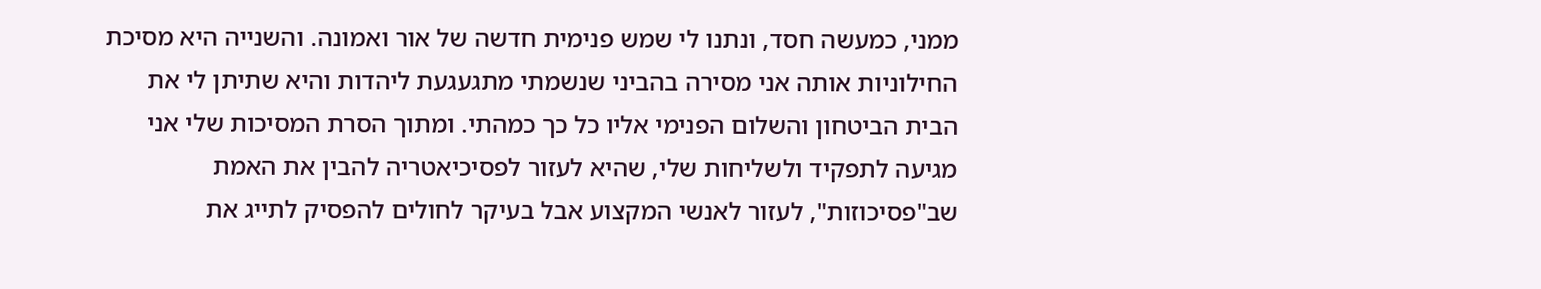ממני, כמעשה חסד, ונתנו לי שמש פנימית חדשה של אור ואמונה. והשנייה היא מסיכת החילוניות אותה אני מסירה בהביני שנשמתי מתגעגעת ליהדות והיא שתיתן לי את הבית הביטחון והשלום הפנימי אליו כל כך כמהתי. ומתוך הסרת המסיכות שלי אני מגיעה לתפקיד ולשליחות שלי, שהיא לעזור לפסיכיאטריה להבין את האמת שב"פסיכוזות", לעזור לאנשי המקצוע אבל בעיקר לחולים להפסיק לתייג את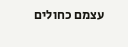עצמם כחולים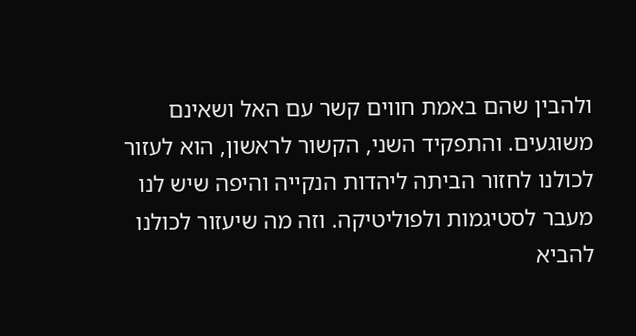ולהבין שהם באמת חווים קשר עם האל ושאינם משוגעים. והתפקיד השני, הקשור לראשון, הוא לעזור לכולנו לחזור הביתה ליהדות הנקייה והיפה שיש לנו מעבר לסטיגמות ולפוליטיקה. וזה מה שיעזור לכולנו להביא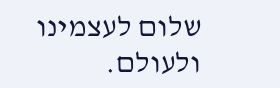שלום לעצמינו ולעולם.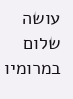עושה שלום במרומיו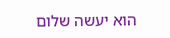הוא יעשה שלום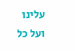עלינו ועל כל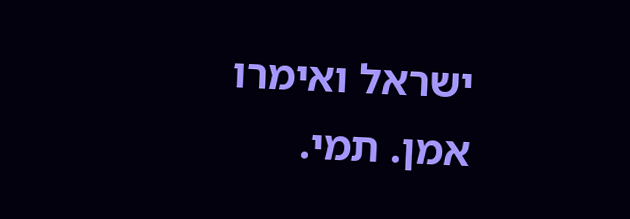ישראל ואימרו אמן. תמי.